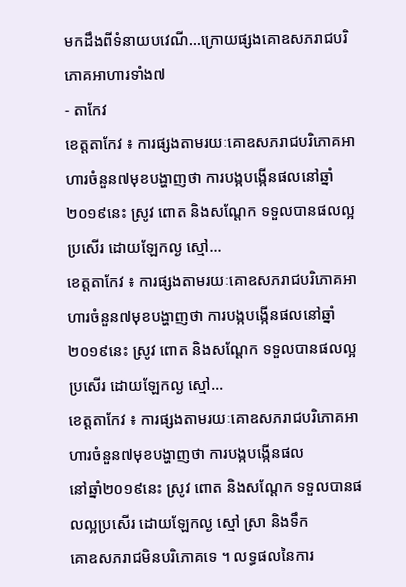មកដឹងពីទំនាយបវេណី…ក្រោយផ្សងគោឧសភរាជបរិភោគអាហារទាំង៧
- តាកែវ
ខេត្តតាកែវ ៖ ការផ្សងតាមរយៈគោឧសភរាជបរិភោគអាហារចំនួន៧មុខបង្ហាញថា ការបង្កបង្កើនផលនៅឆ្នាំ២០១៩នេះ ស្រូវ ពោត និងសណ្តែក ទទួលបានផលល្អប្រសើរ ដោយឡែកល្ង ស្មៅ…
ខេត្តតាកែវ ៖ ការផ្សងតាមរយៈគោឧសភរាជបរិភោគអាហារចំនួន៧មុខបង្ហាញថា ការបង្កបង្កើនផលនៅឆ្នាំ២០១៩នេះ ស្រូវ ពោត និងសណ្តែក ទទួលបានផលល្អប្រសើរ ដោយឡែកល្ង ស្មៅ…
ខេត្តតាកែវ ៖ ការផ្សងតាមរយៈគោឧសភរាជបរិភោគអាហារចំនួន៧មុខបង្ហាញថា ការបង្កបង្កើនផល
នៅឆ្នាំ២០១៩នេះ ស្រូវ ពោត និងសណ្តែក ទទួលបានផលល្អប្រសើរ ដោយឡែកល្ង ស្មៅ ស្រា និងទឹក
គោឧសភរាជមិនបរិភោគទេ ។ លទ្ធផលនៃការ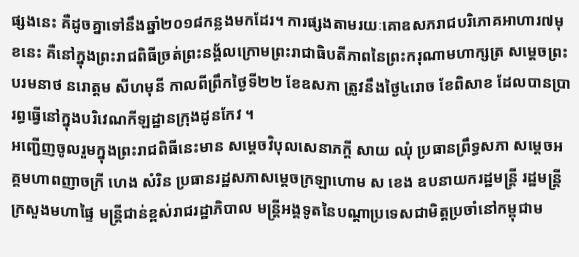ផ្សងនេះ គឺដូចគ្នាទៅនឹងឆ្នាំ២០១៨កន្លងមកដែរ។ ការផ្សងតាមរយៈគោឧសភរាជបរិភោគអាហារ៧មុខនេះ គឺនៅក្នុងព្រះរាជពិធីច្រត់ព្រះនង្គ័លក្រោមព្រះរាជាធិបតីភាពនៃព្រះករុណាមហាក្សត្រ សម្តេចព្រះបរមនាថ នរោត្តម សីហមុនី កាលពីព្រឹកថ្ងៃទី២២ ខែឧសភា ត្រូវនឹងថ្ងៃ៤រោច ខែពិសាខ ដែលបានប្រារព្ធធ្វើនៅក្នុងបរិវេណកីឡដ្ឋានក្រុងដូនកែវ ។
អញ្ជើញចូលរួមក្នុងព្រះរាជពិធីនេះមាន សម្តេចវិបុលសេនាភក្តី សាយ ឈុំ ប្រធានព្រឹទ្ធសភា សម្តេចអគ្គមហាពញាចក្រី ហេង សំរិន ប្រធានរដ្ឋសភាសម្តេចក្រឡាហោម ស ខេង ឧបនាយករដ្ឋមន្ត្រី រដ្ឋមន្ត្រីក្រសួងមហាផ្ទៃ មន្ត្រីជាន់ខ្ពស់រាជរដ្ឋាភិបាល មន្ត្រីអង្គទូតនៃបណ្តាប្រទេសជាមិត្តប្រចាំនៅកម្ពុជាម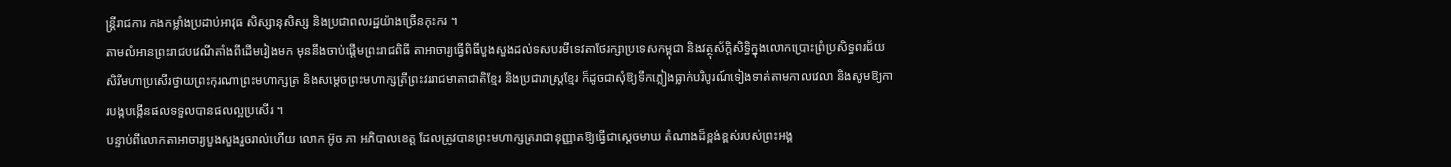ន្ត្រីរាជការ កងកម្លាំងប្រដាប់អាវុធ សិស្សានុសិស្ស និងប្រជាពលរដ្ឋយ៉ាងច្រើនកុះករ ។
តាមលំអានព្រះរាជបវេណីតាំងពីដើមរៀងមក មុននឹងចាប់ផ្តើមព្រះរាជពិធី តាអាចារ្យធ្វើពិធីបួងសួងដល់ទសបរមីទេវតាថែរក្សាប្រទេសកម្ពុជា និងវត្ថុស័ក្តិសិទ្ធិក្នុងលោកប្រោះព្រំប្រសិទ្ធពរជ័យសិរីមហាប្រសើរថ្វាយព្រះកុរណាព្រះមហាក្សត្រ និងសម្តេចព្រះមហាក្សត្រីព្រះវររាជមាតាជាតិខ្មែរ និងប្រជារាស្ត្រខ្មែរ ក៏ដូចជាសុំឱ្យទឹកភ្លៀងធ្លាក់បរិបូរណ៍ទៀងទាត់តាមកាលវេលា និងសូមឱ្យការបង្កបង្កើនផលទទួលបានផលល្អប្រសើរ ។
បន្ទាប់ពីលោកតាអាចារ្យបួងសួងរួចរាល់ហើយ លោក អ៊ូច ភា អភិបាលខេត្ត ដែលត្រូវបានព្រះមហាក្សត្ររាជានុញ្ញាតឱ្យធ្វើជាស្តេចមាឃ តំណាងដ៏ខ្ពង់ខ្ពស់របស់ព្រះអង្គ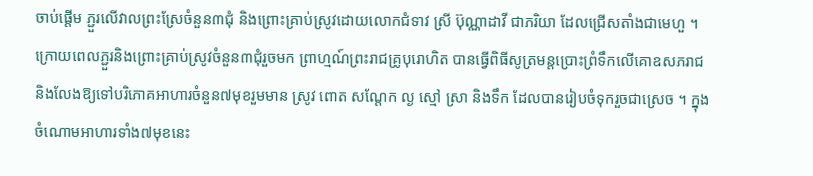ចាប់ផ្តើម ភ្ជួរលើវាលព្រះស្រែចំនួន៣ជុំ និងព្រោះគ្រាប់ស្រូវដោយលោកជំទាវ ស្រី ប៊ុណ្ណាដាវី ជាភរិយា ដែលជ្រើសតាំងជាមេហួ ។
ក្រោយពេលភ្ជួរនិងព្រោះគ្រាប់ស្រូវចំនួន៣ជុំរួចមក ព្រាហ្មណ៍ព្រះរាជគ្រូបុរោហិត បានធ្វើពិធីសូត្រមន្តប្រោះព្រំទឹកលើគោឧសភរាជ និងលែងឱ្យទៅបរិភោគអាហារចំនួន៧មុខរួមមាន ស្រូវ ពោត សណ្តែក ល្ង ស្មៅ ស្រា និងទឹក ដែលបានរៀបចំទុករួចជាស្រេច ។ ក្នុងចំណោមអាហារទាំង៧មុខនេះ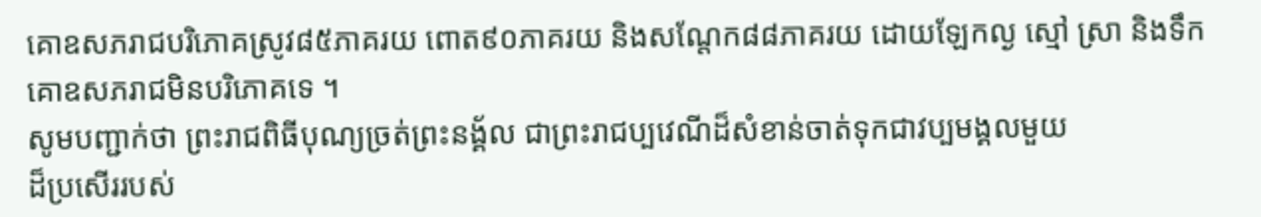គោឧសភរាជបរិភោគស្រូវ៨៥ភាគរយ ពោត៩០ភាគរយ និងសណ្តែក៨៨ភាគរយ ដោយឡែកល្ង ស្មៅ ស្រា និងទឹក គោឧសភរាជមិនបរិភោគទេ ។
សូមបញ្ជាក់ថា ព្រះរាជពិធីបុណ្យច្រត់ព្រះនង្គ័ល ជាព្រះរាជប្បវេណីដ៏សំខាន់ចាត់ទុកជាវប្បមង្គលមួយ
ដ៏ប្រសើររបស់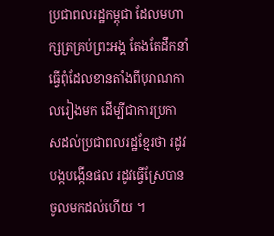ប្រជាពលរដ្ឋកម្ពុជា ដែលមហាក្សត្រគ្រប់ព្រះអង្គ តែងតែដឹកនាំធ្វើពុំដែលខានតាំងពីបុរាណកាលរៀងមក ដើម្បីជាការប្រកាសដល់ប្រជាពលរដ្ឋខ្មែរថា រដូវបង្កបង្កើនផល រដូវធ្វើស្រែបានចូលមកដល់ហើយ ។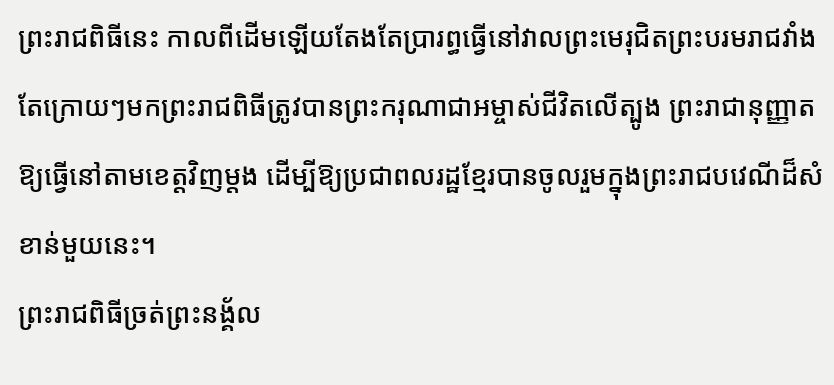ព្រះរាជពិធីនេះ កាលពីដើមឡើយតែងតែប្រារព្ធធ្វើនៅវាលព្រះមេរុជិតព្រះបរមរាជវាំង តែក្រោយៗមកព្រះរាជពិធីត្រូវបានព្រះករុណាជាអម្ចាស់ជីវិតលើត្បូង ព្រះរាជានុញ្ញាតឱ្យធ្វើនៅតាមខេត្តវិញម្តង ដើម្បីឱ្យប្រជាពលរដ្ឋខ្មែរបានចូលរួមក្នុងព្រះរាជបវេណីដ៏សំខាន់មួយនេះ។
ព្រះរាជពិធីច្រត់ព្រះនង្គ័ល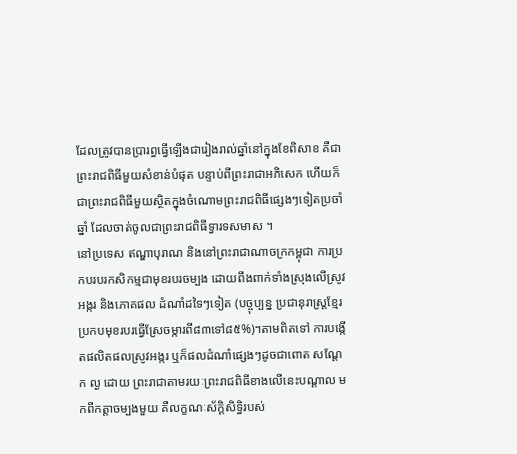ដែលត្រូវបានប្រារព្ធធ្វើឡើងជារៀងរាល់ឆ្នាំនៅក្នុងខែពិសាខ គឺជាព្រះរាជពិធីមួយសំខាន់បំផុត បន្ទាប់ពីព្រះរាជាអភិសេក ហើយក៏ជាព្រះរាជពិធីមួយស្ថិតក្នុងចំណោមព្រះរាជពិធីផ្សេងៗទៀតប្រចាំឆ្នាំ ដែលចាត់ចូលជាព្រះរាជពិធីទ្វារទសមាស ។
នៅប្រទេស ឥណ្ឌាបុរាណ និងនៅព្រះរាជាណាចក្រកម្ពុជា ការប្រកបរបរកសិកម្មជាមុខរបរចម្បង ដោយពឹងពាក់ទាំងស្រុងលើស្រូវអង្ករ និងភោគផល ដំណាំដទៃៗទៀត (បច្ចុប្បន្ន ប្រជានុរាស្ត្រខ្មែរ ប្រកបមុខរបរធ្វើស្រែចម្ការពី៨៣ទៅ៨៥%)។តាមពិតទៅ ការបង្កើតផលិតផលស្រូវអង្ករ ឬក៏ផលដំណាំផ្សេងៗដូចជាពោត សណ្តែក ល្ង ដោយ ព្រះរាជាតាមរយៈព្រះរាជពិធីខាងលើនេះបណ្តាល មកពីកត្តាចម្បងមួយ គឺលក្ខណៈស័ក្តិសិទ្ធិរបស់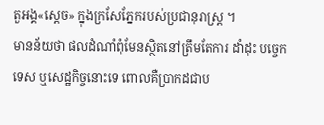តួអង្គ«ស្តេច» ក្នុងក្រសែភ្នែករបស់ប្រជានុរាស្ត្រ ។
មានន័យថា ផលដំណាំពុំមែនស្ថិតនៅត្រឹមតែការ ដាំដុះ បច្ចេកទេស ឬសេដ្ឋកិច្ចនោះទេ ពោលគឺប្រាកដជាប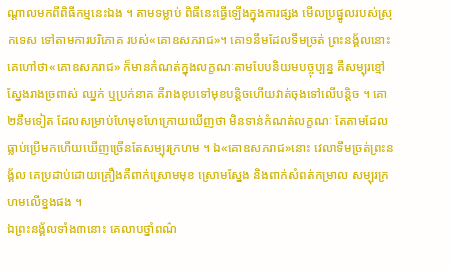ណ្តាលមកពីពិធីកម្មនេះឯង ។ តាមទម្លាប់ ពិធីនេះធ្វើឡើងក្នុងការផ្សង មើលប្រផ្នូលរបស់ស្រុកទេស ទៅតាមការបរិភោគ របស់«គោឧសភរាជ»។ គោ១នឹមដែលទឹមច្រត់ ព្រះនង្គ័លនោះ គេហៅថា«គោឧសភរាជ» ក៏មានកំណត់ក្នុងលក្ខណៈតាមបែបនិយមបច្ចុប្បន្ន គឺសម្បុរខ្មៅ ស្នែងរាងច្រពាស់ ឈ្នក់ ឬប្រក់នាគ គឺរាងខុបទៅមុខបន្ដិចហើយវាត់ចុងទៅលើបន្ដិច ។ គោ២នឹមទៀត ដែលសម្រាប់ហែមុខហែក្រោយឃើញថា មិនទាន់កំណត់លក្ខណៈ តែតាមដែលធ្លាប់ប្រើមកហើយឃើញច្រើនតែសម្បុរក្រហម ។ ឯ«គោឧសភរាជ»នោះ វេលាទឹមច្រត់ព្រះនង្គ័ល គេប្រដាប់ដោយគ្រឿងគឺពាក់ស្រោមមុខ ស្រោមស្នែង និងពាក់សំពត់កម្រាល សម្បុរក្រហមលើខ្នងផង ។
ឯព្រះនង្គ័លទាំង៣នោះ គេលាបថ្នាំពណ៌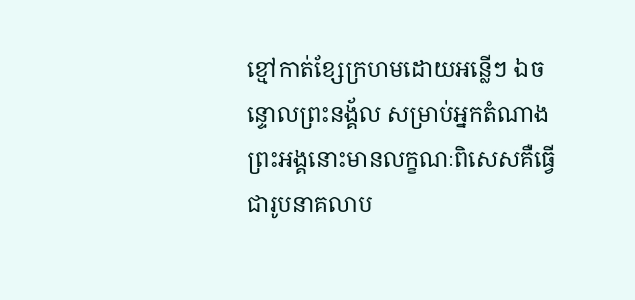ខ្មៅកាត់ខ្សែក្រហមដោយអន្លើៗ ឯចន្ទោលព្រះនង្គ័ល សម្រាប់អ្នកតំណាងព្រះអង្គនោះមានលក្ខណៈពិសេសគឺធ្វើជារូបនាគលាប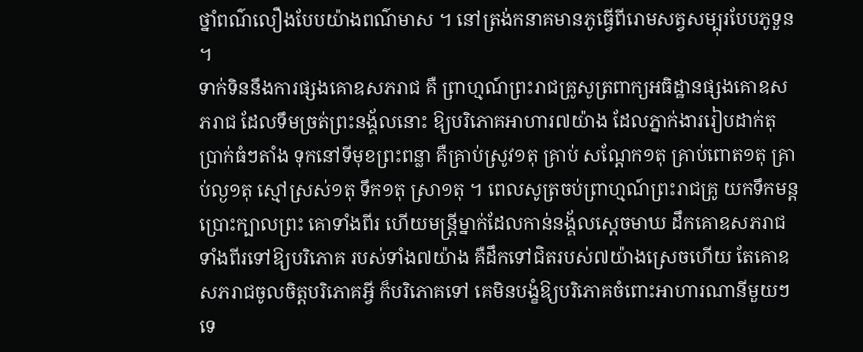ថ្នាំពណ៌លឿងបែបយ៉ាងពណ៌មាស ។ នៅត្រង់កនាគមានភូធ្វើពីរោមសត្វសម្បុរបែបភូទួន ។
ទាក់ទិននឹងការផ្សងគោឧសភរាជ គឺ ព្រាហ្មណ៍ព្រះរាជគ្រូសូត្រពាក្យអធិដ្ឋានផ្សងគោឧសភរាជ ដែលទឹមច្រត់ព្រះនង្គ័លនោះ ឱ្យបរិភោគអាហារ៧យ៉ាង ដែលភ្នាក់ងាររៀបដាក់តុប្រាក់ធំៗតាំង ទុកនៅទីមុខព្រះពន្លា គឺគ្រាប់ស្រូវ១តុ គ្រាប់ សណ្ដែក១តុ គ្រាប់ពោត១តុ គ្រាប់ល្ង១តុ ស្មៅស្រស់១តុ ទឹក១តុ ស្រា១តុ ។ ពេលសូត្រចប់ព្រាហ្មណ៍ព្រះរាជគ្រូ យកទឹកមន្ដប្រោះក្បាលព្រះ គោទាំងពីរ ហើយមន្ដ្រីម្នាក់ដែលកាន់នង្គ័លស្ដេចមាឃ ដឹកគោឧសភរាជទាំងពីរទៅឱ្យបរិភោគ របស់ទាំង៧យ៉ាង គឺដឹកទៅជិតរបស់៧យ៉ាងស្រេចហើយ តែគោឧសភរាជចូលចិត្ដបរិភោគអ្វី ក៏បរិភោគទៅ គេមិនបង្ខំឱ្យបរិភោគចំពោះអាហារណានីមួយៗទេ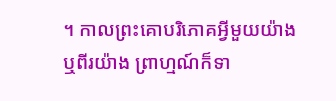។ កាលព្រះគោបរិភោគអ្វីមួយយ៉ាងឬពីរយ៉ាង ព្រាហ្មណ៍ក៏ទា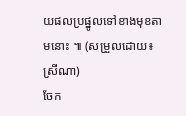យផលប្រផ្នូលទៅខាងមុខតាមនោះ ៕ (សម្រួលដោយ៖ ស្រីណា)
ចែក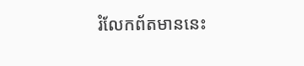រំលែកព័តមាននេះ